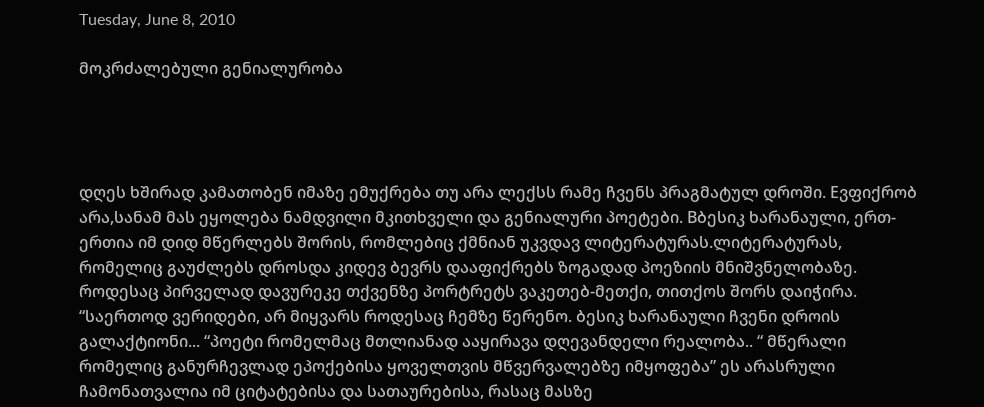Tuesday, June 8, 2010

მოკრძალებული გენიალურობა




დღეს ხშირად კამათობენ იმაზე ემუქრება თუ არა ლექსს რამე ჩვენს პრაგმატულ დროში. Eვფიქრობ არა,სანამ მას ეყოლება ნამდვილი მკითხველი და გენიალური პოეტები. Bბესიკ ხარანაული, ერთ-ერთია იმ დიდ მწერლებს შორის, რომლებიც ქმნიან უკვდავ ლიტერატურას.ლიტერატურას, რომელიც გაუძლებს დროსდა კიდევ ბევრს დააფიქრებს ზოგადად პოეზიის მნიშვნელობაზე.
როდესაც პირველად დავურეკე თქვენზე პორტრეტს ვაკეთებ-მეთქი, თითქოს შორს დაიჭირა. “საერთოდ ვერიდები, არ მიყვარს როდესაც ჩემზე წერენო. ბესიკ ხარანაული ჩვენი დროის გალაქტიონი... “პოეტი რომელმაც მთლიანად ააყირავა დღევანდელი რეალობა.. “ მწერალი რომელიც განურჩევლად ეპოქებისა ყოველთვის მწვერვალებზე იმყოფება” ეს არასრული ჩამონათვალია იმ ციტატებისა და სათაურებისა, რასაც მასზე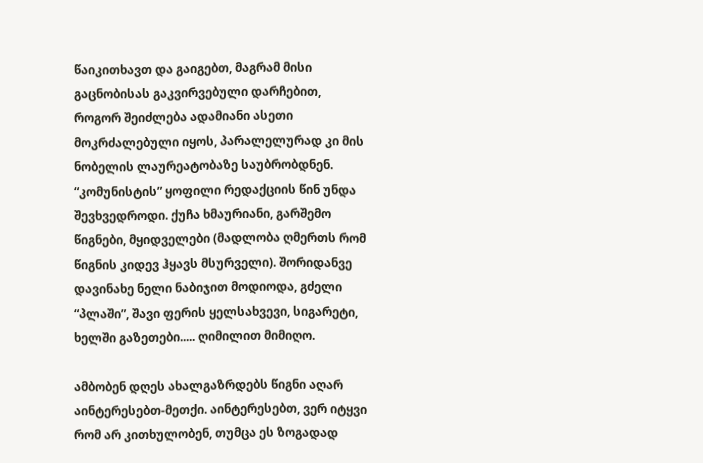წაიკითხავთ და გაიგებთ, მაგრამ მისი გაცნობისას გაკვირვებული დარჩებით, როგორ შეიძლება ადამიანი ასეთი მოკრძალებული იყოს, პარალელურად კი მის ნობელის ლაურეატობაზე საუბრობდნენ.
“კომუნისტის” ყოფილი რედაქციის წინ უნდა შევხვედროდი. ქუჩა ხმაურიანი, გარშემო წიგნები, მყიდველები (მადლობა ღმერთს რომ წიგნის კიდევ ჰყავს მსურველი). შორიდანვე დავინახე ნელი ნაბიჯით მოდიოდა, გძელი “პლაში”, შავი ფერის ყელსახვევი, სიგარეტი, ხელში გაზეთები..... ღიმილით მიმიღო.

ამბობენ დღეს ახალგაზრდებს წიგნი აღარ აინტერესებთ-მეთქი. აინტერესებთ, ვერ იტყვი რომ არ კითხულობენ, თუმცა ეს ზოგადად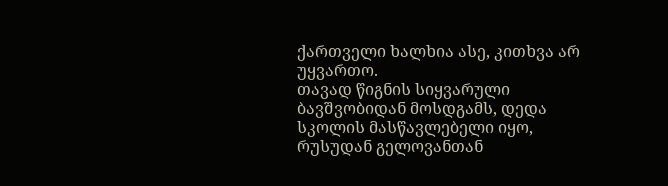ქართველი ხალხია ასე, კითხვა არ უყვართო.
თავად წიგნის სიყვარული ბავშვობიდან მოსდგამს, დედა სკოლის მასწავლებელი იყო, რუსუდან გელოვანთან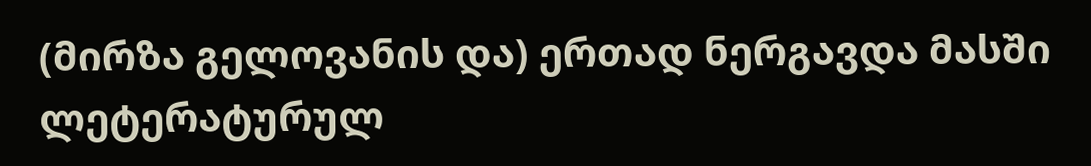(მირზა გელოვანის და) ერთად ნერგავდა მასში ლეტერატურულ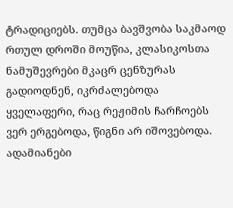ტრადიციებს. თუმცა ბავშვობა საკმაოდ რთულ დროში მოუწია, კლასიკოსთა ნამუშევრები მკაცრ ცენზურას გადიოდნენ, იკრძალებოდა ყველაფერი, რაც რეჟიმის ჩარჩოებს ვერ ერგებოდა, წიგნი არ იშოვებოდა. ადამიანები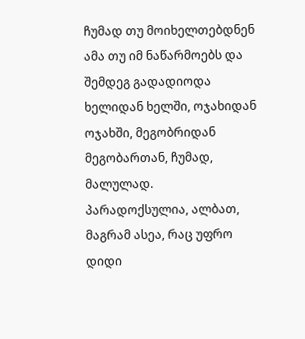ჩუმად თუ მოიხელთებდნენ ამა თუ იმ ნაწარმოებს და შემდეგ გადადიოდა ხელიდან ხელში, ოჯახიდან ოჯახში, მეგობრიდან მეგობართან, ჩუმად, მალულად.
პარადოქსულია, ალბათ, მაგრამ ასეა, რაც უფრო დიდი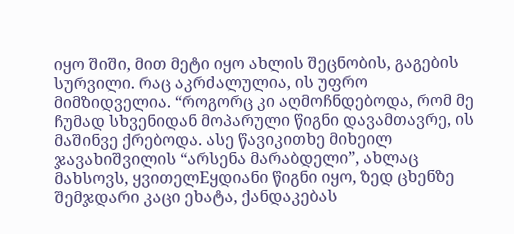იყო შიში, მით მეტი იყო ახლის შეცნობის, გაგების სურვილი. რაც აკრძალულია, ის უფრო მიმზიდველია. “როგორც კი აღმოჩნდებოდა, რომ მე ჩუმად სხვენიდან მოპარული წიგნი დავამთავრე, ის მაშინვე ქრებოდა. ასე წავიკითხე მიხეილ ჯავახიშვილის “არსენა მარაბდელი”, ახლაც მახსოვს, ყვითელEყდიანი წიგნი იყო, ზედ ცხენზე შემჯდარი კაცი ეხატა, ქანდაკებას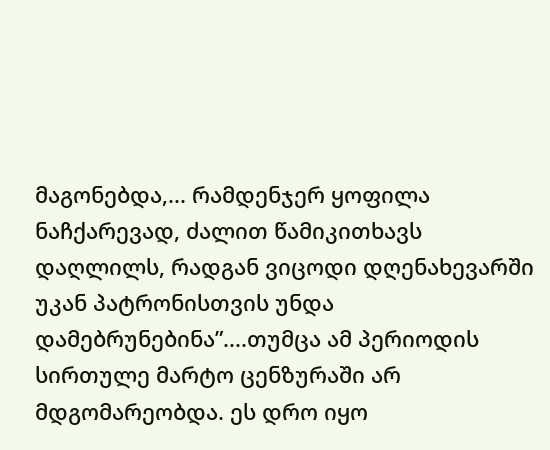მაგონებდა,... რამდენჯერ ყოფილა ნაჩქარევად, ძალით წამიკითხავს დაღლილს, რადგან ვიცოდი დღენახევარში უკან პატრონისთვის უნდა დამებრუნებინა”....თუმცა ამ პერიოდის სირთულე მარტო ცენზურაში არ მდგომარეობდა. ეს დრო იყო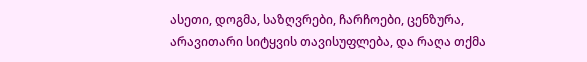ასეთი, დოგმა, საზღვრები, ჩარჩოები, ცენზურა, არავითარი სიტყვის თავისუფლება, და რაღა თქმა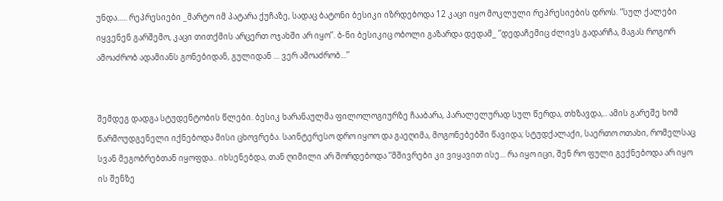უნდა..... რეპრესიები _მარტო იმ პატარა ქუჩაზე, სადაც ბატონი ბესიკი იზრდებოდა 12 კაცი იყო მოკლული რეპრესიების დროს. “სულ ქალები იყვენენ გარშემო, კაცი თითქმის არცერთ ოჯახში არ იყო”. ბ-ნი ბესიკიც ობოლი გაზარდა დედამ_ “დედაჩემიც ძლივს გადარჩა, მაგას როგორ ამოაძრობ ადამიანს გონებიდან, გულიდან ... ვერ ამოაძრობ...”


შემდეგ დადგა სტუდენტობის წლები. ბესიკ ხარანაულმა ფილოლოგიურზე ჩააბარა, პარალელურად სულ წერდა, თხზავდა,.. ამის გარეშე ხომ წარმოუდგენელი იქნებოდა მისი ცხოვრება. საინტერესო დრო იყოო და გაეღიმა, მოგონებებში წავიდა; სტუდქალაქი, საერთო ოთახი, რომელსაც სვან მეგობრებთან იყოფდა.. იხსენებდა, თან ღიმილი არ შორდებოდა “მშივრები კი ვიყავით ისე... რა იყო იცი, შენ რო ფული გექნებოდა არ იყო ის შენზე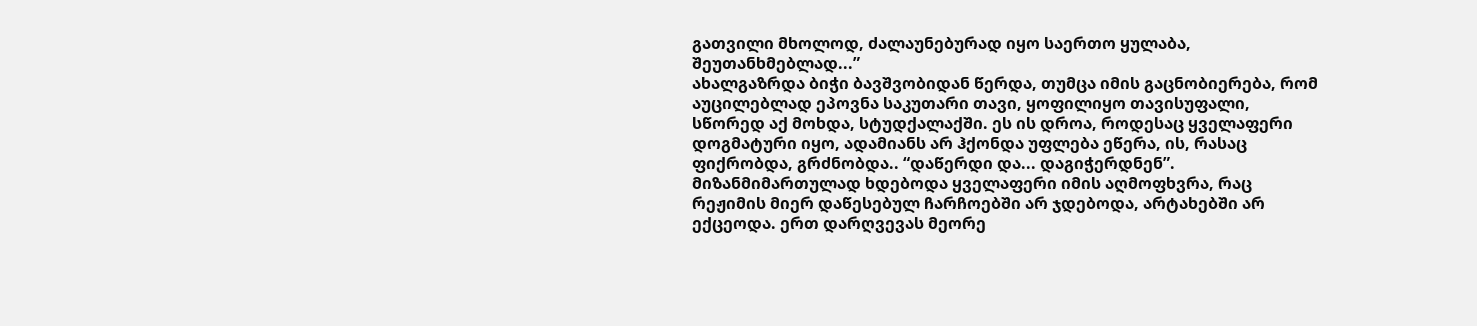გათვილი მხოლოდ, ძალაუნებურად იყო საერთო ყულაბა, შეუთანხმებლად...”
ახალგაზრდა ბიჭი ბავშვობიდან წერდა, თუმცა იმის გაცნობიერება, რომ აუცილებლად ეპოვნა საკუთარი თავი, ყოფილიყო თავისუფალი, სწორედ აქ მოხდა, სტუდქალაქში. ეს ის დროა, როდესაც ყველაფერი დოგმატური იყო, ადამიანს არ ჰქონდა უფლება ეწერა, ის, რასაც ფიქრობდა, გრძნობდა.. “დაწერდი და... დაგიჭერდნენ”. მიზანმიმართულად ხდებოდა ყველაფერი იმის აღმოფხვრა, რაც რეჟიმის მიერ დაწესებულ ჩარჩოებში არ ჯდებოდა, არტახებში არ ექცეოდა. ერთ დარღვევას მეორე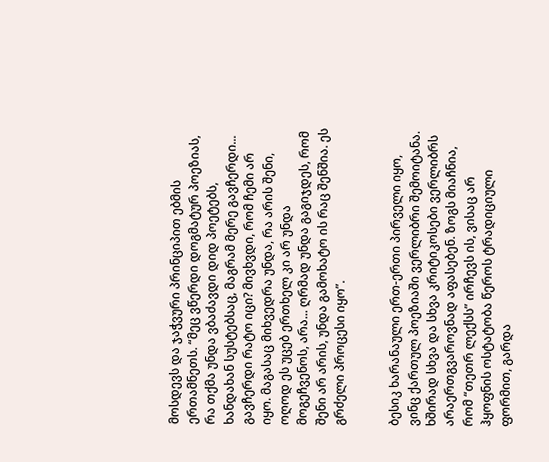მოსდევს და ჯაჭვური პრინციპით ებმის ერთამნეთს. “მეც ვწერდი დოგმატურ პოეზიას, რა თქმა უნდა ვბაძავდი დიდ პოეტებს, ხანდახან სუსტებსაც, მაგრამ მერე გავჩერდი... გავჩერდი რატო იცი? მივხვდი, რომ ჩემი არ იყო. მაგასაც მიხვედრა უნდა, რა არის შენი, ოღოდ ეს უცებ ერთხელ კი არ უნდა მოგეჩვენოს, არა... ღრმად უნდა გაგიჯდეს, რომ შენი არ არის, უნდა გამოხატო ის რაც შენშია. ეს გრძელი პროცესი იყო”.


ბესიკ ხარანაული ერთ-ერთი პირველი იყო, ვინც ქართულ პოეზიაში ვერლიბრი შემოიტანა. ხშირად სხვა და სხვა კრიტიკოსები ვერლიბრს არაერთგვაროვნად აფასებენ. ზოგს მიაჩნია, რომ “თეთრ ლექსს” ირჩევს ის, ვისაც არ ჰყოფნის ოსტატობა წეროს ტრადიციული ფორმით, გარდა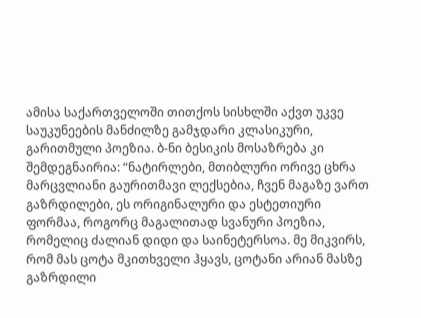ამისა საქართველოში თითქოს სისხლში აქვთ უკვე საუკუნეების მანძილზე გამჯდარი კლასიკური, გარითმული პოეზია. ბ-ნი ბესიკის მოსაზრება კი შემდეგნაირია: “ნატირლები, მთიბლური ორივე ცხრა მარცვლიანი გაურითმავი ლექსებია, ჩვენ მაგაზე ვართ გაზრდილები, ეს ორიგინალური და ესტეთიური ფორმაა, როგორც მაგალითად სვანური პოეზია, რომელიც ძალიან დიდი და საინეტერსოა. მე მიკვირს, რომ მას ცოტა მკითხველი ჰყავს, ცოტანი არიან მასზე გაზრდილი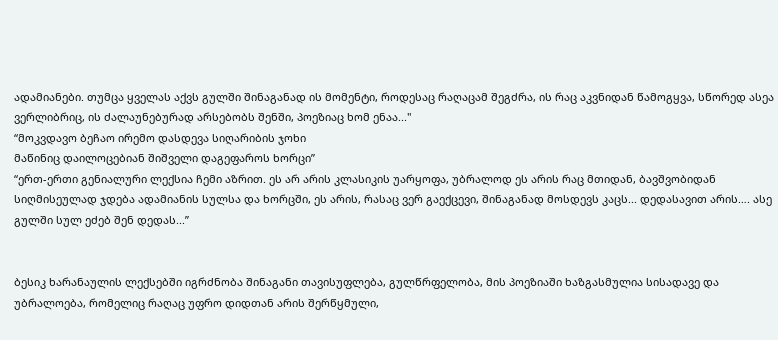ადამიანები. თუმცა ყველას აქვს გულში შინაგანად ის მომენტი, როდესაც რაღაცამ შეგძრა, ის რაც აკვნიდან წამოგყვა, სწორედ ასეა ვერლიბრიც, ის ძალაუნებურად არსებობს შენში, პოეზიაც ხომ ენაა..."
“მოკვდავო ბეჩაო ირემო დასდევა სიღარიბის ჯოხი
მაწინიც დაილოცებიან შიშველი დაგეფაროს ხორცი”
“ერთ-ერთი გენიალური ლექსია ჩემი აზრით. ეს არ არის კლასიკის უარყოფა, უბრალოდ ეს არის რაც მთიდან, ბავშვობიდან სიღმისეულად ჯდება ადამიანის სულსა და ხორცში, ეს არის, რასაც ვერ გაექცევი, შინაგანად მოსდევს კაცს... დედასავით არის…. ასე გულში სულ ეძებ შენ დედას...”


ბესიკ ხარანაულის ლექსებში იგრძნობა შინაგანი თავისუფლება, გულწრფელობა, მის პოეზიაში ხაზგასმულია სისადავე და უბრალოება, რომელიც რაღაც უფრო დიდთან არის შერწყმული,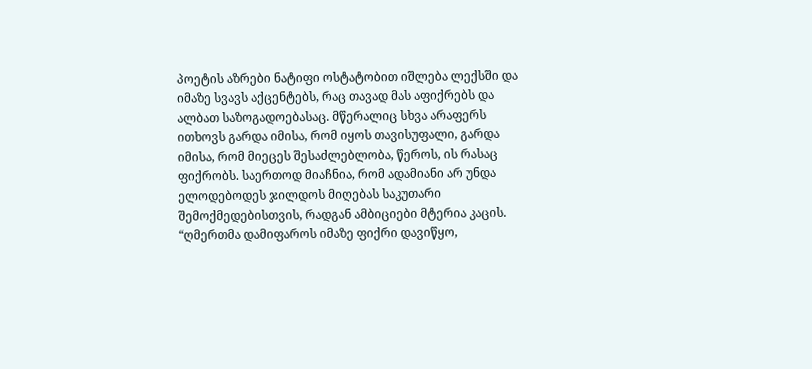პოეტის აზრები ნატიფი ოსტატობით იშლება ლექსში და იმაზე სვავს აქცენტებს, რაც თავად მას აფიქრებს და ალბათ საზოგადოებასაც. მწერალიც სხვა არაფერს ითხოვს გარდა იმისა, რომ იყოს თავისუფალი, გარდა იმისა, რომ მიეცეს შესაძლებლობა, წეროს, ის რასაც ფიქრობს. საერთოდ მიაჩნია, რომ ადამიანი არ უნდა ელოდებოდეს ჯილდოს მიღებას საკუთარი შემოქმედებისთვის, რადგან ამბიციები მტერია კაცის. “ღმერთმა დამიფაროს იმაზე ფიქრი დავიწყო,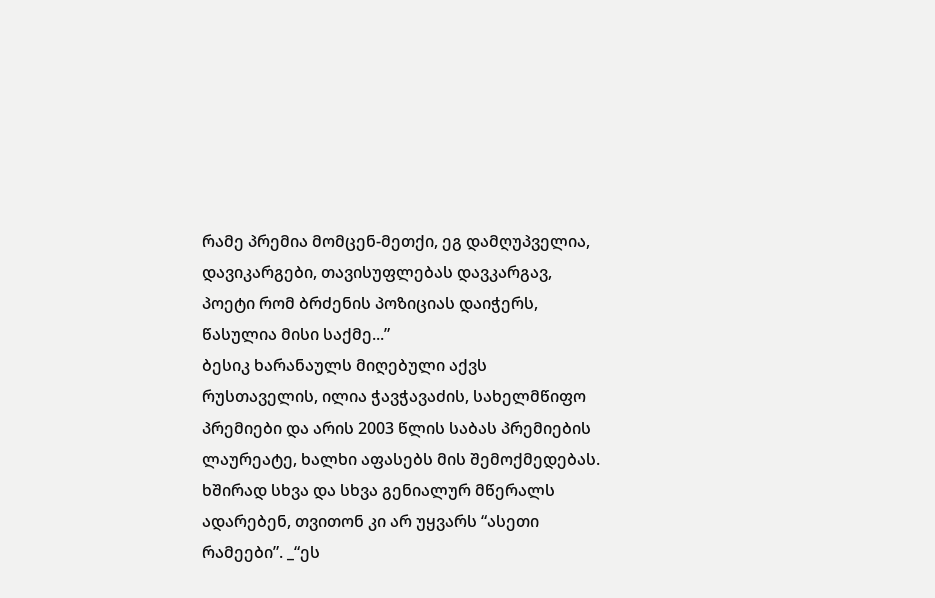რამე პრემია მომცენ-მეთქი, ეგ დამღუპველია, დავიკარგები, თავისუფლებას დავკარგავ, პოეტი რომ ბრძენის პოზიციას დაიჭერს, წასულია მისი საქმე...”
ბესიკ ხარანაულს მიღებული აქვს რუსთაველის, ილია ჭავჭავაძის, სახელმწიფო პრემიები და არის 2003 წლის საბას პრემიების ლაურეატე, ხალხი აფასებს მის შემოქმედებას. ხშირად სხვა და სხვა გენიალურ მწერალს ადარებენ, თვითონ კი არ უყვარს “ასეთი რამეები”. _“ეს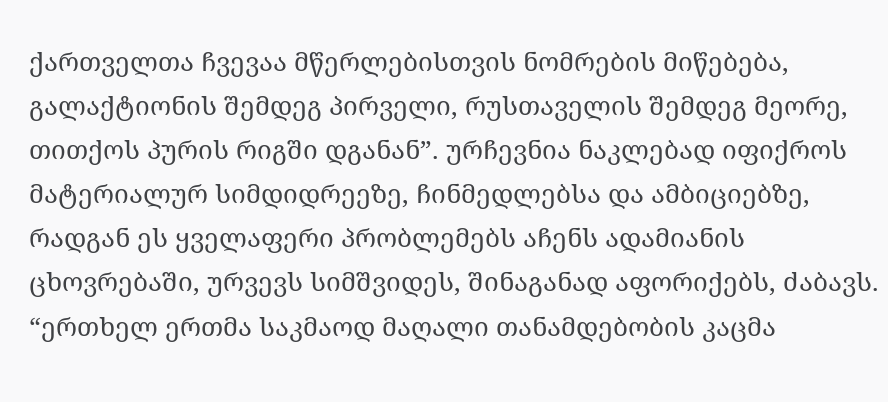ქართველთა ჩვევაა მწერლებისთვის ნომრების მიწებება, გალაქტიონის შემდეგ პირველი, რუსთაველის შემდეგ მეორე, თითქოს პურის რიგში დგანან”. ურჩევნია ნაკლებად იფიქროს მატერიალურ სიმდიდრეეზე, ჩინმედლებსა და ამბიციებზე, რადგან ეს ყველაფერი პრობლემებს აჩენს ადამიანის ცხოვრებაში, ურვევს სიმშვიდეს, შინაგანად აფორიქებს, ძაბავს. “ერთხელ ერთმა საკმაოდ მაღალი თანამდებობის კაცმა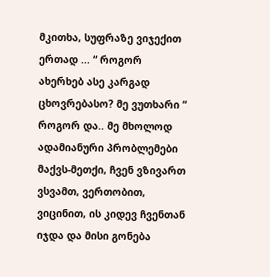მკითხა, სუფრაზე ვიჯექით ერთად ... “ როგორ ახერხებ ასე კარგად ცხოვრებასო? მე ვუთხარი “ როგორ და.. მე მხოლოდ ადამიანური პრობლემები მაქვს-მეთქი, ჩვენ ვზივართ ვსვამთ, ვერთობით, ვიცინით, ის კიდევ ჩვენთან იჯდა და მისი გონება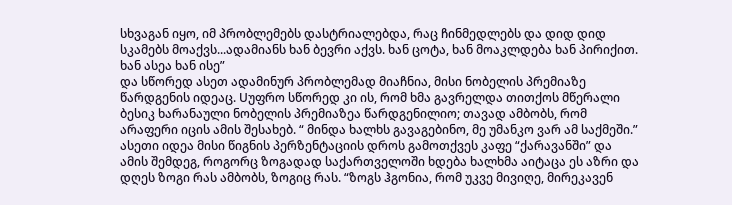სხვაგან იყო, იმ პრობლემებს დასტრიალებდა, რაც ჩინმედლებს და დიდ დიდ სკამებს მოაქვს...ადამიანს ხან ბევრი აქვს. ხან ცოტა, ხან მოაკლდება ხან პირიქით. ხან ასეა ხან ისე”
და სწორედ ასეთ ადამინურ პრობლემად მიაჩნია, მისი ნობელის პრემიაზე წარდგენის იდეაც. Uუფრო სწორედ კი ის, რომ ხმა გავრელდა თითქოს მწერალი ბესიკ ხარანაული ნობელის პრემიაზეა წარდგენილიო; თავად ამბობს, რომ არაფერი იცის ამის შესახებ. “ მინდა ხალხს გავაგებინო, მე უმანკო ვარ ამ საქმეში.” ასეთი იდეა მისი წიგნის პერზენტაციის დროს გამოთქვეს კაფე “ქარავანში” და ამის შემდეგ, როგორც ზოგადად საქართველოში ხდება ხალხმა აიტაცა ეს აზრი და დღეს ზოგი რას ამბობს, ზოგიც რას. “ზოგს ჰგონია, რომ უკვე მივიღე, მირეკავენ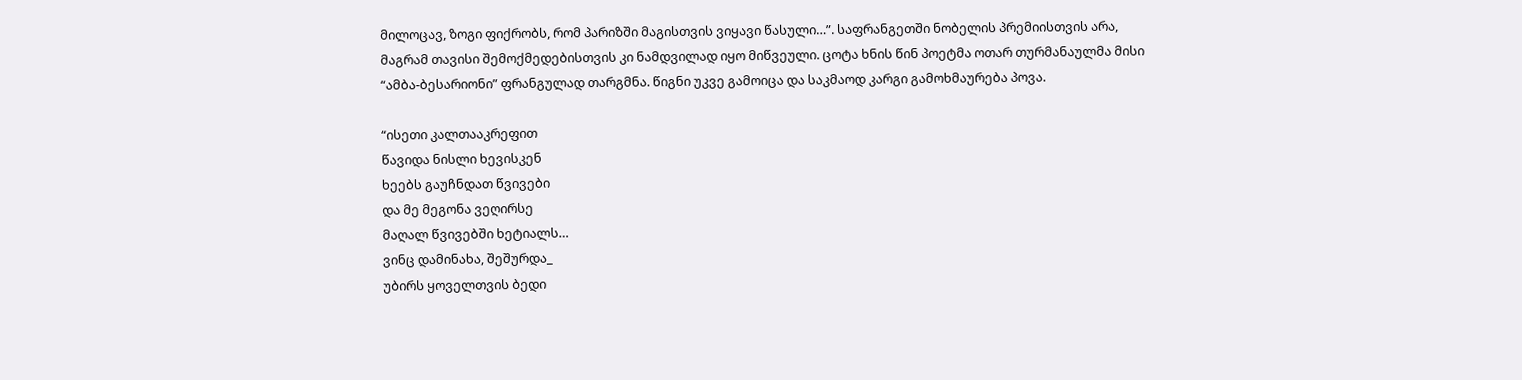მილოცავ, ზოგი ფიქრობს, რომ პარიზში მაგისთვის ვიყავი წასული…”. საფრანგეთში ნობელის პრემიისთვის არა, მაგრამ თავისი შემოქმედებისთვის კი ნამდვილად იყო მიწვეული. ცოტა ხნის წინ პოეტმა ოთარ თურმანაულმა მისი “ამბა-ბესარიონი” ფრანგულად თარგმნა. წიგნი უკვე გამოიცა და საკმაოდ კარგი გამოხმაურება პოვა.

“ისეთი კალთააკრეფით
წავიდა ნისლი ხევისკენ
ხეებს გაუჩნდათ წვივები
და მე მეგონა ვეღირსე
მაღალ წვივებში ხეტიალს…
ვინც დამინახა, შეშურდა_
უბირს ყოველთვის ბედი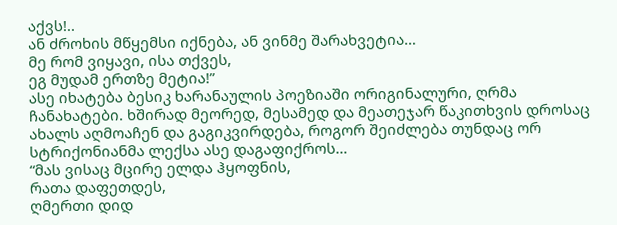აქვს!..
ან ძროხის მწყემსი იქნება, ან ვინმე შარახვეტია…
მე რომ ვიყავი, ისა თქვეს,
ეგ მუდამ ერთზე მეტია!”
ასე იხატება ბესიკ ხარანაულის პოეზიაში ორიგინალური, ღრმა ჩანახატები. ხშირად მეორედ, მესამედ და მეათეჯარ წაკითხვის დროსაც ახალს აღმოაჩენ და გაგიკვირდება, როგორ შეიძლება თუნდაც ორ სტრიქონიანმა ლექსა ასე დაგაფიქროს…
“მას ვისაც მცირე ელდა ჰყოფნის,
რათა დაფეთდეს,
ღმერთი დიდ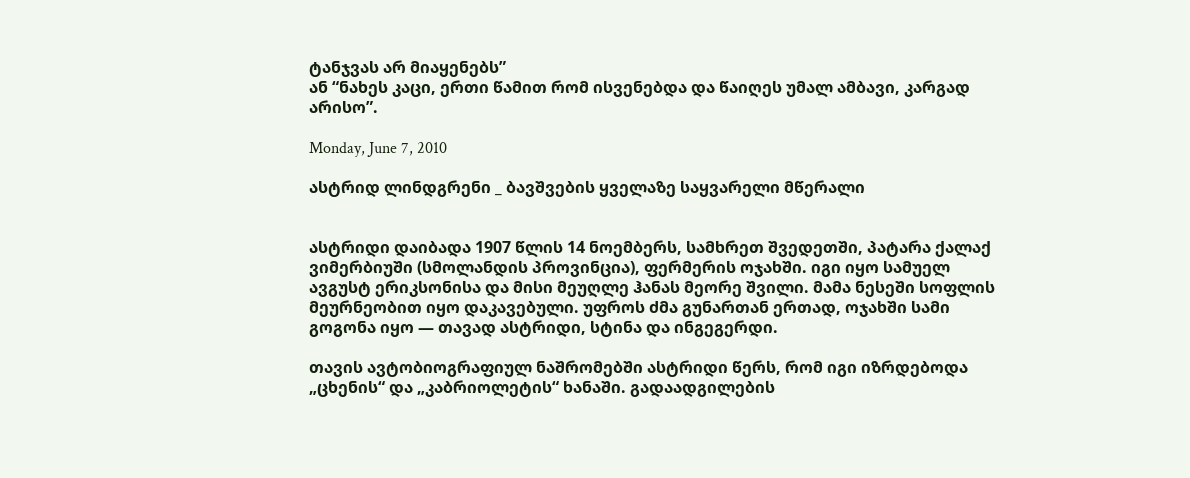ტანჯვას არ მიაყენებს”
ან “ნახეს კაცი, ერთი წამით რომ ისვენებდა და წაიღეს უმალ ამბავი, კარგად არისო”.

Monday, June 7, 2010

ასტრიდ ლინდგრენი _ ბავშვების ყველაზე საყვარელი მწერალი


ასტრიდი დაიბადა 1907 წლის 14 ნოემბერს, სამხრეთ შვედეთში, პატარა ქალაქ ვიმერბიუში (სმოლანდის პროვინცია), ფერმერის ოჯახში. იგი იყო სამუელ ავგუსტ ერიკსონისა და მისი მეუღლე ჰანას მეორე შვილი. მამა ნესეში სოფლის მეურნეობით იყო დაკავებული. უფროს ძმა გუნართან ერთად, ოჯახში სამი გოგონა იყო — თავად ასტრიდი, სტინა და ინგეგერდი.

თავის ავტობიოგრაფიულ ნაშრომებში ასტრიდი წერს, რომ იგი იზრდებოდა „ცხენის“ და „კაბრიოლეტის“ ხანაში. გადაადგილების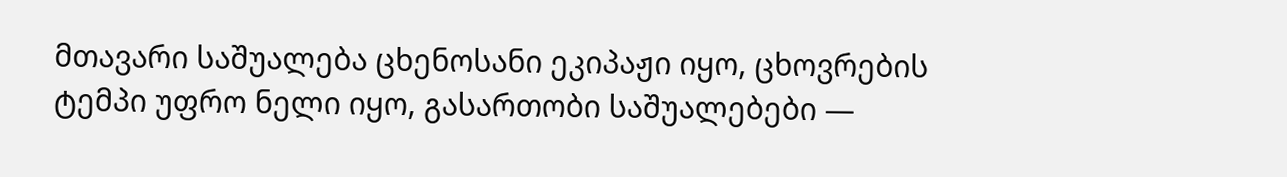მთავარი საშუალება ცხენოსანი ეკიპაჟი იყო, ცხოვრების ტემპი უფრო ნელი იყო, გასართობი საშუალებები —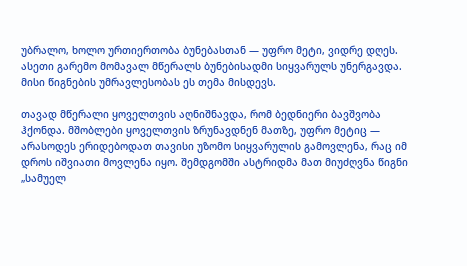უბრალო, ხოლო ურთიერთობა ბუნებასთან — უფრო მეტი, ვიდრე დღეს. ასეთი გარემო მომავალ მწერალს ბუნებისადმი სიყვარულს უნერგავდა. მისი წიგნების უმრავლესობას ეს თემა მისდევს.

თავად მწერალი ყოველთვის აღნიშნავდა, რომ ბედნიერი ბავშვობა ჰქონდა. მშობლები ყოველთვის ზრუნავდნენ მათზე, უფრო მეტიც — არასოდეს ერიდებოდათ თავისი უზომო სიყვარულის გამოვლენა, რაც იმ დროს იშვიათი მოვლენა იყო. შემდგომში ასტრიდმა მათ მიუძღვნა წიგნი „სამუელ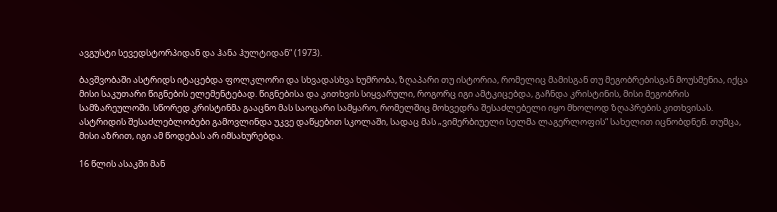ავგუსტი სევედსტორპიდან და ჰანა ჰულტიდან“ (1973).

ბავშვობაში ასტრიდს იტაცებდა ფოლკლორი და სხვადასხვა ხუმრობა, ზღაპარი თუ ისტორია, რომელიც მამისგან თუ მეგობრებისგან მოუსმენია, იქცა მისი საკუთარი წიგნების ელემენტებად. წიგნებისა და კითხვის სიყვარული, როგორც იგი ამტკიცებდა, გაჩნდა კრისტინის, მისი მეგობრის სამზარეულოში. სწორედ კრისტინმა გააცნო მას საოცარი სამყარო, რომელშიც მოხვედრა შესაძლებელი იყო მხოლოდ ზღაპრების კითხვისას.
ასტრიდის შესაძლებლობები გამოვლინდა უკვე დაწყებით სკოლაში, სადაც მას „ვიმერბიუელი სელმა ლაგერლოფის“ სახელით იცნობდნენ. თუმცა, მისი აზრით, იგი ამ წოდებას არ იმსახურებდა.

16 წლის ასაკში მან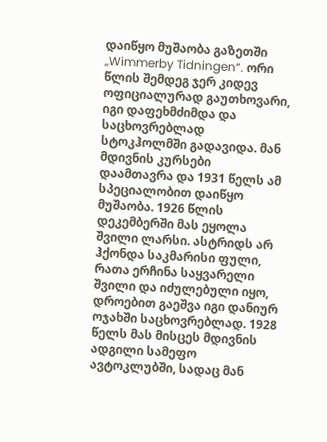დაიწყო მუშაობა გაზეთში „Wimmerby Tidningen“. ორი წლის შემდეგ ჯერ კიდევ ოფიციალურად გაუთხოვარი, იგი დაფეხმძიმდა და საცხოვრებლად სტოკჰოლმში გადავიდა. მან მდივნის კურსები დაამთავრა და 1931 წელს ამ სპეციალობით დაიწყო მუშაობა. 1926 წლის დეკემბერში მას ეყოლა შვილი ლარსი. ასტრიდს არ ჰქონდა საკმარისი ფული, რათა ერჩინა საყვარელი შვილი და იძულებული იყო, დროებით გაეშვა იგი დანიურ ოჯახში საცხოვრებლად. 1928 წელს მას მისცეს მდივნის ადგილი სამეფო ავტოკლუბში, სადაც მან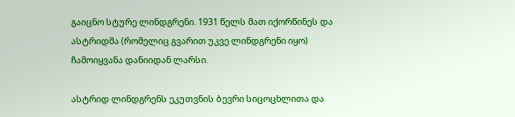გაიცნო სტურე ლინდგრენი. 1931 წელს მათ იქორწინეს და ასტრიდმა (რომელიც გვარით უკვე ლინდგრენი იყო) ჩამოიყვანა დანიიდან ლარსი.

ასტრიდ ლინდგრენს ეკუთვნის ბევრი სიცოცხლითა და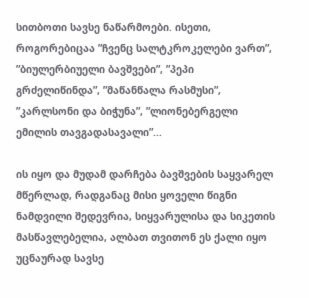სითბოთი სავსე ნაწარმოები. ისეთი, როგორებიცაა ”ჩვენც სალტკროკელები ვართ”, ”ბიულერბიუელი ბავშვები”, ”პეპი გრძელიწინდა”, ”მაწანწალა რასმუსი”, ”კარლსონი და ბიჭუნა”, ”ლიონებერგელი ემილის თავგადასავალი”...

ის იყო და მუდამ დარჩება ბავშვების საყვარელ მწერლად, რადგანაც მისი ყოველი წიგნი ნამდვილი შედევრია, სიყვარულისა და სიკეთის მასწავლებელია, ალბათ თვითონ ეს ქალი იყო უცნაურად სავსე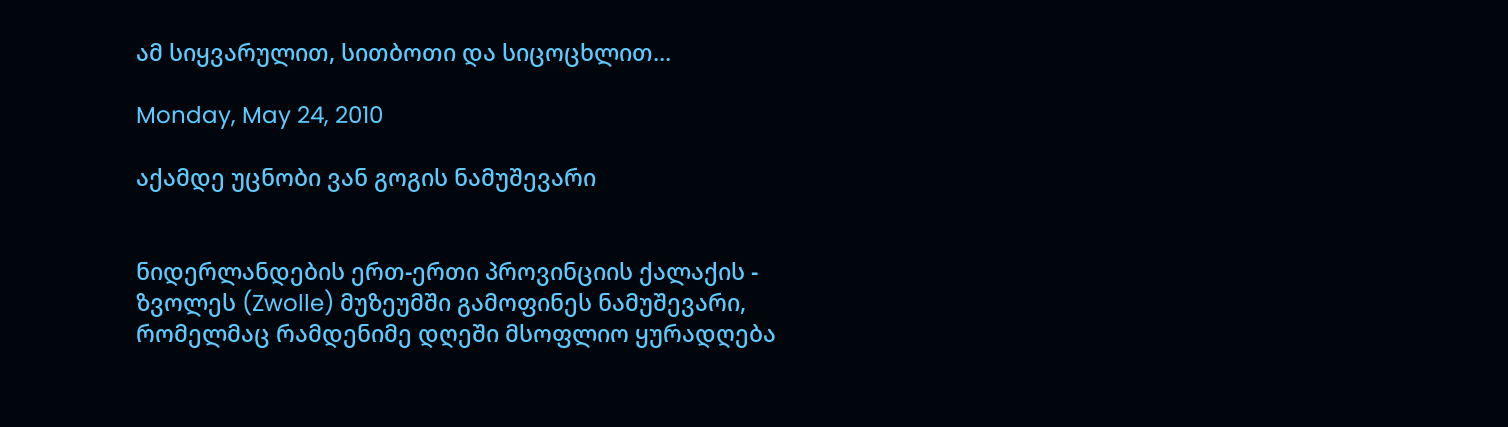ამ სიყვარულით, სითბოთი და სიცოცხლით...

Monday, May 24, 2010

აქამდე უცნობი ვან გოგის ნამუშევარი


ნიდერლანდების ერთ-ერთი პროვინციის ქალაქის - ზვოლეს (Zwolle) მუზეუმში გამოფინეს ნამუშევარი, რომელმაც რამდენიმე დღეში მსოფლიო ყურადღება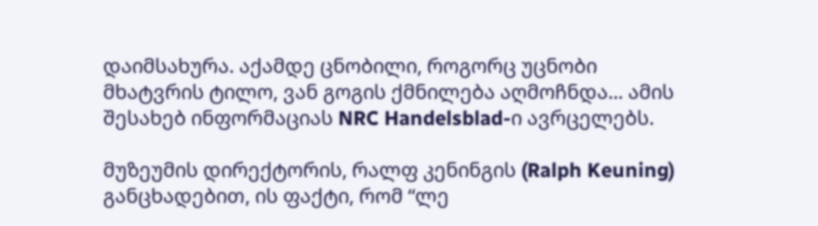დაიმსახურა. აქამდე ცნობილი, როგორც უცნობი მხატვრის ტილო, ვან გოგის ქმნილება აღმოჩნდა... ამის შესახებ ინფორმაციას NRC Handelsblad-ი ავრცელებს.

მუზეუმის დირექტორის, რალფ კენინგის (Ralph Keuning) განცხადებით, ის ფაქტი, რომ “ლე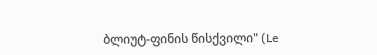ბლიუტ-ფინის წისქვილი" (Le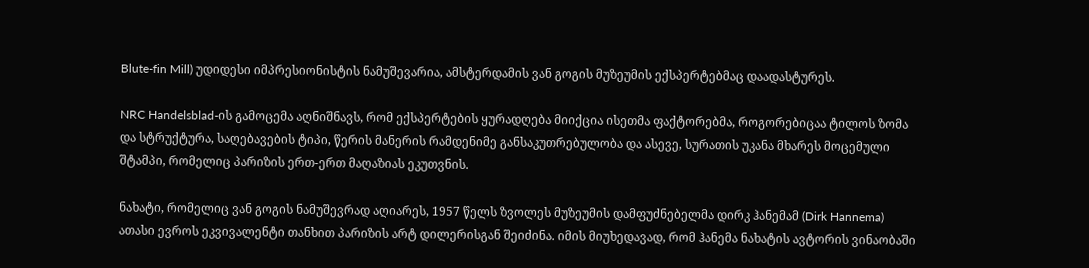Blute-fin Mill) უდიდესი იმპრესიონისტის ნამუშევარია, ამსტერდამის ვან გოგის მუზეუმის ექსპერტებმაც დაადასტურეს.

NRC Handelsblad-ის გამოცემა აღნიშნავს, რომ ექსპერტების ყურადღება მიიქცია ისეთმა ფაქტორებმა, როგორებიცაა ტილოს ზომა და სტრუქტურა, საღებავების ტიპი, წერის მანერის რამდენიმე განსაკუთრებულობა და ასევე, სურათის უკანა მხარეს მოცემული შტამპი, რომელიც პარიზის ერთ-ერთ მაღაზიას ეკუთვნის.

ნახატი, რომელიც ვან გოგის ნამუშევრად აღიარეს, 1957 წელს ზვოლეს მუზეუმის დამფუძნებელმა დირკ ჰანემამ (Dirk Hannema) ათასი ევროს ეკვივალენტი თანხით პარიზის არტ დილერისგან შეიძინა. იმის მიუხედავად, რომ ჰანემა ნახატის ავტორის ვინაობაში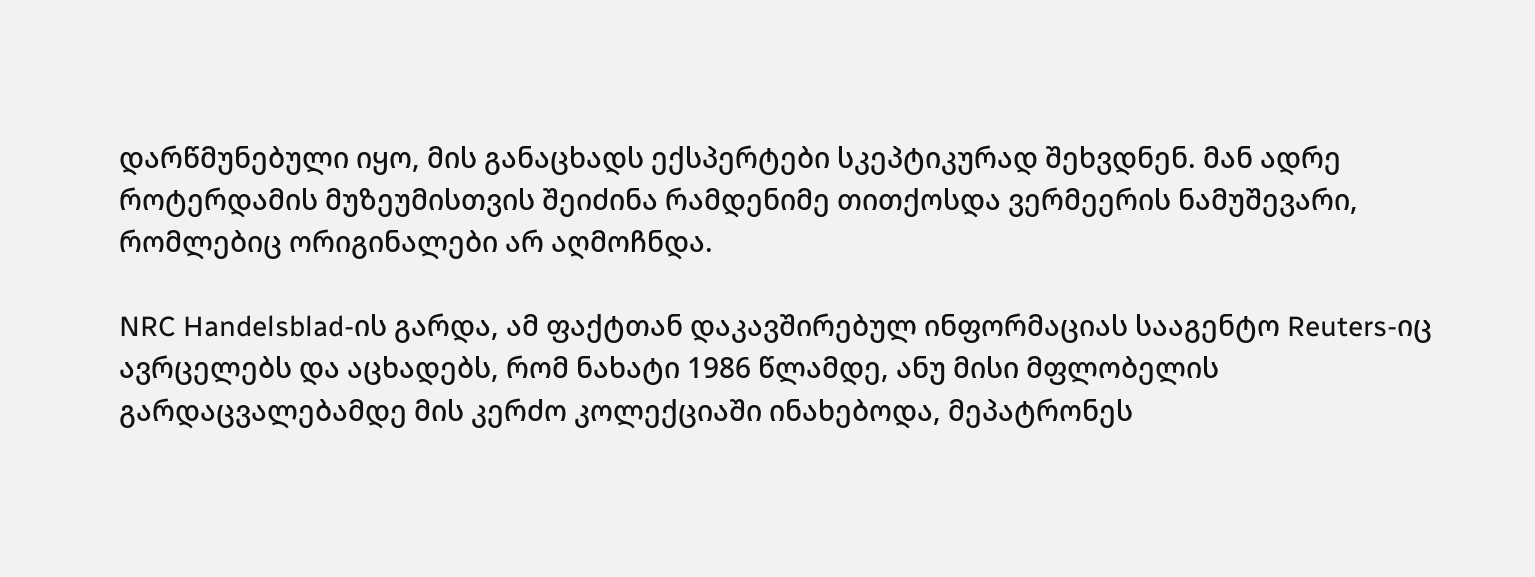დარწმუნებული იყო, მის განაცხადს ექსპერტები სკეპტიკურად შეხვდნენ. მან ადრე როტერდამის მუზეუმისთვის შეიძინა რამდენიმე თითქოსდა ვერმეერის ნამუშევარი, რომლებიც ორიგინალები არ აღმოჩნდა.

NRC Handelsblad-ის გარდა, ამ ფაქტთან დაკავშირებულ ინფორმაციას სააგენტო Reuters-იც ავრცელებს და აცხადებს, რომ ნახატი 1986 წლამდე, ანუ მისი მფლობელის გარდაცვალებამდე მის კერძო კოლექციაში ინახებოდა, მეპატრონეს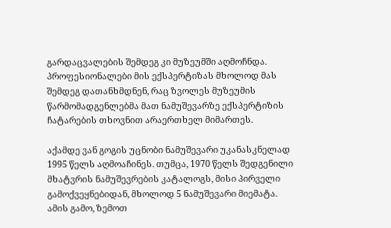გარდაცვალების შემდეგ კი მუზეუმში აღმოჩნდა. პროფესიონალები მის ექსპერტიზას მხოლოდ მას შემდეგ დათანხმდნენ, რაც ზვოლეს მუზეუმის წარმომადგენლებმა მათ ნამუშევარზე ექსპერტიზის ჩატარების თხოვნით არაერთხელ მიმართეს.

აქამდე ვან გოგის უცნობი ნამუშევარი უკანასკნელად 1995 წელს აღმოაჩინეს. თუმცა, 1970 წელს შედგენილი მხატვრის ნამუშევრების კატალოგს, მისი პირველი გამოქვეყნებიდან, მხოლოდ 5 ნამუშევარი მიემატა. ამის გამო, ზემოთ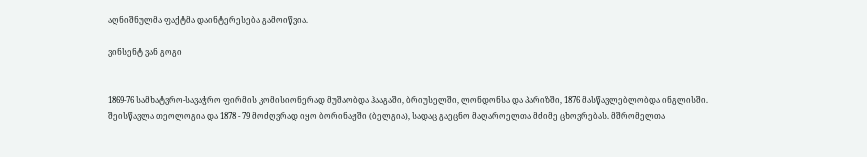აღნიშნულმა ფაქტმა დაინტერესება გამოიწვია.

ვინსენტ ვან გოგი


1869-76 სამხატვრო-სავაჭრო ფირმის კომისიონერად მუშაობდა ჰააგაში, ბრიუსელში, ლონდონსა და პარიზში, 1876 მასწავლებლობდა ინგლისში. შეისწავლა თეოლოგია და 1878 - 79 მოძღვრად იყო ბორინაჟში (ბელგია), სადაც გაეცნო მაღაროელთა მძიმე ცხოვრებას. მშრომელთა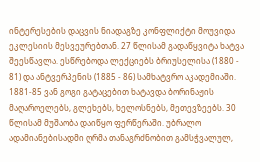ინტერესების დაცვის ნიადაგზე კონფლიქტი მოუვიდა ეკლესიის მესვეურებთან. 27 წლისამ გადაწყვიტა ხატვა შეესწავლა. ესწრებოდა ლექციებს ბრიუსელისა (1880 - 81) და ანტვერპენის (1885 - 86) სამხატვრო აკადემიაში. 1881-85 ვან გოგი გატაცებით ხატავდა ბორინაჟის მაღაროელებს, გლეხებს, ხელოსნებს, მეთევზეებს. 30 წლისამ მუშაობა დაიწყო ფერწერაში. უბრალო ადამიანებისადმი ღრმა თანაგრძნობით გამსჭვალულ,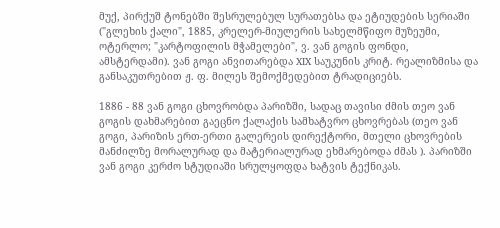მუქ, პირქუშ ტონებში შესრულებულ სურათებსა და ეტიუდების სერიაში ("გლეხის ქალი", 1885, კრელერ-მიულერის სახელმწიფო მუზეუმი, ოტერლო; "კარტოფილის მჭამელები", ვ. ვან გოგის ფონდი, ამსტერდამი). ვან გოგი ანვითარებდა XIX საუკუნის კრიტ. რეალიზმისა და განსაკუთრებით ჟ. ფ. მილეს შემოქმედებით ტრადიციებს.

1886 - 88 ვან გოგი ცხოვრობდა პარიზში, სადაც თავისი ძმის თეო ვან გოგის დახმარებით გაეცნო ქალაქის სამხატვრო ცხოვრებას (თეო ვან გოგი, პარიზის ერთ-ერთი გალერეის დირექტორი, მთელი ცხოვრების მანძილზე მორალურად და მატერიალურად ეხმარებოდა ძმას ). პარიზში ვან გოგი კერძო სტუდიაში სრულყოფდა ხატვის ტექნიკას.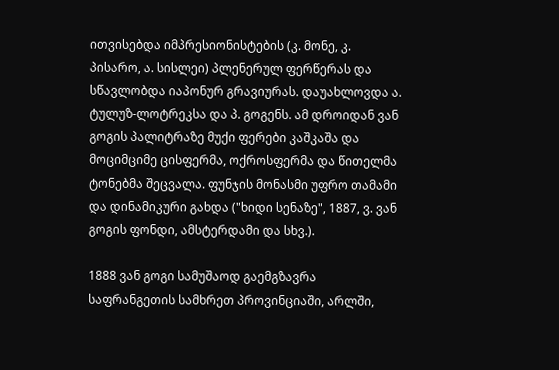ითვისებდა იმპრესიონისტების (კ. მონე, კ. პისარო, ა. სისლეი) პლენერულ ფერწერას და სწავლობდა იაპონურ გრავიურას. დაუახლოვდა ა. ტულუზ-ლოტრეკსა და პ. გოგენს. ამ დროიდან ვან გოგის პალიტრაზე მუქი ფერები კაშკაშა და მოციმციმე ცისფერმა, ოქროსფერმა და წითელმა ტონებმა შეცვალა. ფუნჯის მონასმი უფრო თამამი და დინამიკური გახდა ("ხიდი სენაზე", 1887, ვ. ვან გოგის ფონდი, ამსტერდამი და სხვ.).

1888 ვან გოგი სამუშაოდ გაემგზავრა საფრანგეთის სამხრეთ პროვინციაში, არლში,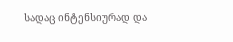სადაც ინტენსიურად და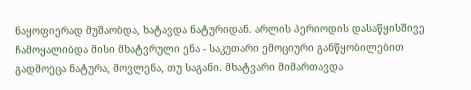ნაყოფიერად მუშაობდა, ხატავდა ნატურიდან. არლის პერიოდის დასაწყისშივე ჩამოყალიბდა მისი მხატვრული ენა - საკუთარი ემოციური განწყობილებით გადმოეცა ნატურა, მოვლენა, თუ საგანი. მხატვარი მიმართავდა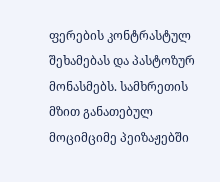ფერების კონტრასტულ შეხამებას და პასტოზურ მონასმებს. სამხრეთის მზით განათებულ მოციმციმე პეიზაჟებში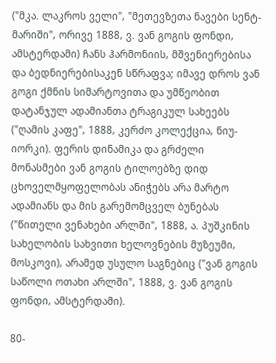("მკა. ლაკროს ველი", "მეთევზეთა ნავები სენტ-მარიში", ორივე 1888, ვ. ვან გოგის ფონდი, ამსტერდამი) ჩანს ჰარმონიის, მშვენიერებისა და ბედნიერებისაკენ სწრაფვა; იმავე დროს ვან გოგი ქმნის სიმარტოვითა და უმწეობით დატანჯულ ადამიანთა ტრაგიკულ სახეებს ("ღამის კაფე", 1888, კერძო კოლექცია, ნიუ-იორკი). ფერის დინამიკა და გრძელი მონასმები ვან გოგის ტილოებზე დიდ ცხოველმყოფელობას ანიჭებს არა მარტო ადამიანს და მის გარემომცველ ბუნებას ("წითელი ვენახები არლში", 1888, ა. პუშკინის სახელობის სახვითი ხელოვნების მუზეუმი, მოსკოვი), არამედ უსულო საგნებიც ("ვან გოგის საწოლი ოთახი არლში", 1888, ვ. ვან გოგის ფონდი, ამსტერდამი).

80-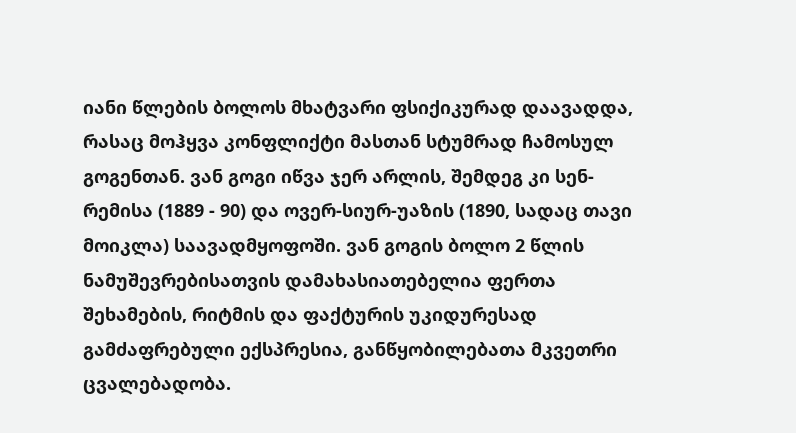იანი წლების ბოლოს მხატვარი ფსიქიკურად დაავადდა, რასაც მოჰყვა კონფლიქტი მასთან სტუმრად ჩამოსულ გოგენთან. ვან გოგი იწვა ჯერ არლის, შემდეგ კი სენ-რემისა (1889 - 90) და ოვერ-სიურ-უაზის (1890, სადაც თავი მოიკლა) საავადმყოფოში. ვან გოგის ბოლო 2 წლის ნამუშევრებისათვის დამახასიათებელია ფერთა შეხამების, რიტმის და ფაქტურის უკიდურესად გამძაფრებული ექსპრესია, განწყობილებათა მკვეთრი ცვალებადობა.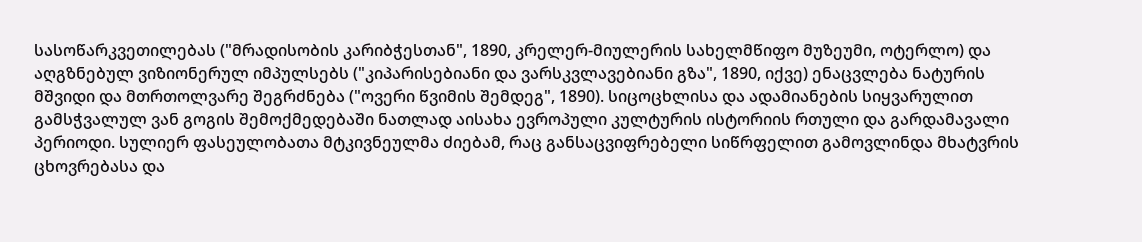სასოწარკვეთილებას ("მრადისობის კარიბჭესთან", 1890, კრელერ-მიულერის სახელმწიფო მუზეუმი, ოტერლო) და აღგზნებულ ვიზიონერულ იმპულსებს ("კიპარისებიანი და ვარსკვლავებიანი გზა", 1890, იქვე) ენაცვლება ნატურის მშვიდი და მთრთოლვარე შეგრძნება ("ოვერი წვიმის შემდეგ", 1890). სიცოცხლისა და ადამიანების სიყვარულით გამსჭვალულ ვან გოგის შემოქმედებაში ნათლად აისახა ევროპული კულტურის ისტორიის რთული და გარდამავალი პერიოდი. სულიერ ფასეულობათა მტკივნეულმა ძიებამ, რაც განსაცვიფრებელი სიწრფელით გამოვლინდა მხატვრის ცხოვრებასა და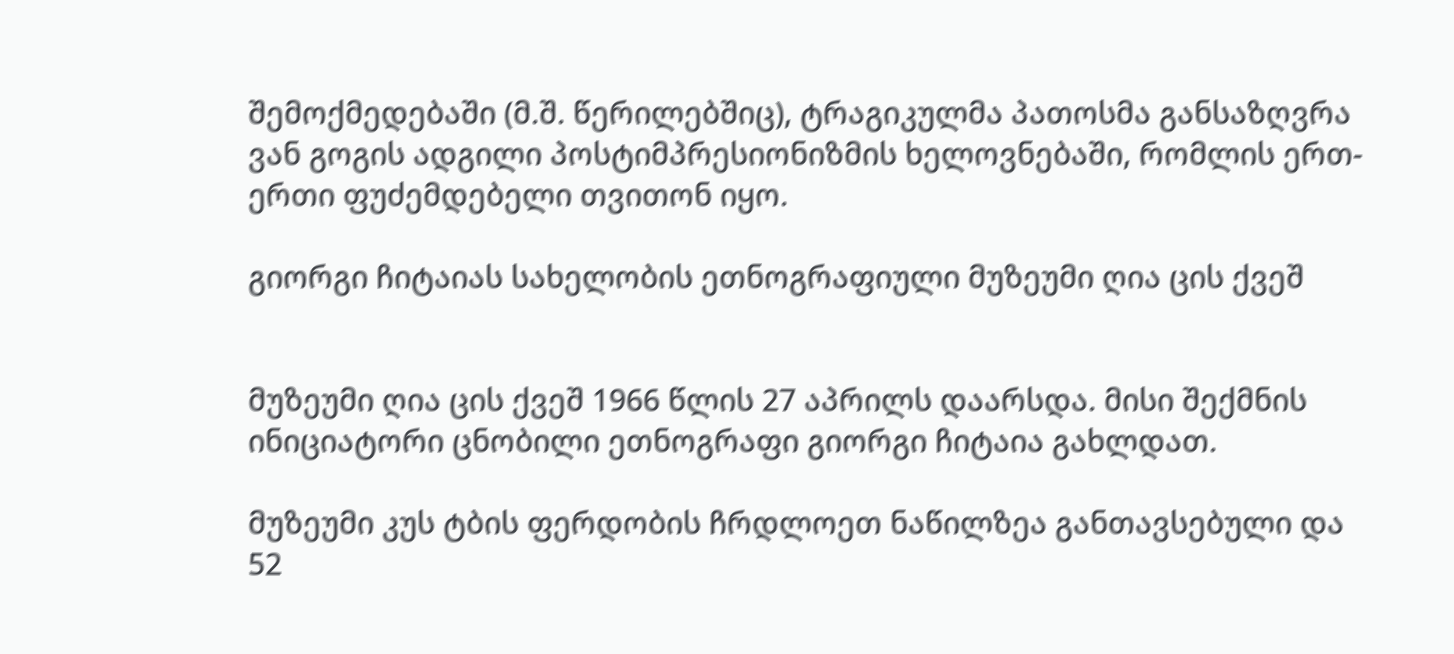შემოქმედებაში (მ.შ. წერილებშიც), ტრაგიკულმა პათოსმა განსაზღვრა ვან გოგის ადგილი პოსტიმპრესიონიზმის ხელოვნებაში, რომლის ერთ-ერთი ფუძემდებელი თვითონ იყო.

გიორგი ჩიტაიას სახელობის ეთნოგრაფიული მუზეუმი ღია ცის ქვეშ


მუზეუმი ღია ცის ქვეშ 1966 წლის 27 აპრილს დაარსდა. მისი შექმნის ინიციატორი ცნობილი ეთნოგრაფი გიორგი ჩიტაია გახლდათ.

მუზეუმი კუს ტბის ფერდობის ჩრდლოეთ ნაწილზეა განთავსებული და 52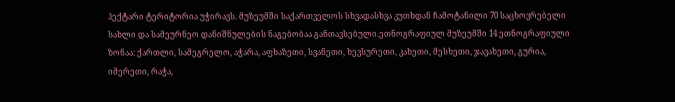ჰექტარი ტერიტორია უჭირავს. მუზეუმში საქართველოს სხვადასხვა კუთხდან ჩამოტანილი 70 საცხოვრებელი სახლი და სამეურნეო დანიშნულების ნაგებობაა განთავსებული.ეთნოგრაფიულ მუზეუმში 14 ეთნოგრაფიული ზონაა: ქართლი, სამეგრელო, აჭარა, აფხაზეთი, სვანეთი, ხევსურეთი, კახეთი, მესხეთი, ჯავახეთი, გურია, იმერეთი, რაჭა,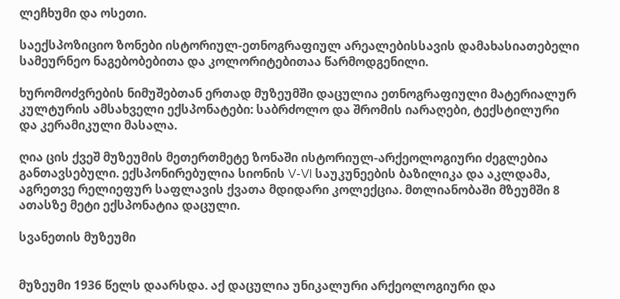ლეჩხუმი და ოსეთი.

საექსპოზიციო ზონები ისტორიულ-ეთნოგრაფიულ არეალებისსავის დამახასიათებელი სამეურნეო ნაგებობებითა და კოლორიტებითაა წარმოდგენილი.

ხურომოძვრების ნიმუშებთან ერთად მუზეუმში დაცულია ეთნოგრაფიული მატერიალურ კულტურის ამსახველი ექსპონატები: საბრძოლო და შრომის იარაღები, ტექსტილური და კერამიკული მასალა.

ღია ცის ქვეშ მუზეუმის მეთერთმეტე ზონაში ისტორიულ-არქეოლოგიური ძეგლებია განთავსებული. ექსპონირებულია სიონის V-VI საუკუნეების ბაზილიკა და აკლდამა, აგრეთვე რელიეფურ საფლავის ქვათა მდიდარი კოლექცია. მთლიანობაში მზეუმში 8 ათასზე მეტი ექსპონატია დაცული.

სვანეთის მუზეუმი


მუზეუმი 1936 წელს დაარსდა. აქ დაცულია უნიკალური არქეოლოგიური და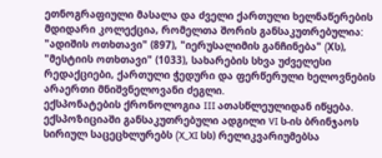ეთნოგრაფიული მასალა და ძველი ქართული ხელნაწერების მდიდარი კოლექცია, რომელთა შორის განსაკუთრებულია: "ადიშის ოთხთავი" (897), "იერუსალიმის განჩინება" (Xს), "მესტიის ოთხთავი" (1033), სახარების სხვა უძველესი რედაქციები, ქართული ჭედური და ფერწერული ხელოვნების არაერთი მნიშვნელოვანი ძეგლი.
ექსპონატების ქრონოლოგია III ათასწლეულიდან იწყება. ექსპოზიციაში განსაკუთრებული ადგილი VI ს-ის ბრინჯაოს სირიულ საცეცხლურებს (X_XI სს) რელიკვარიუმებსა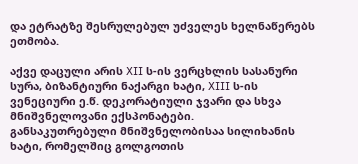და ეტრატზე შესრულებულ უძველეს ხელნაწერებს ეთმობა.

აქვე დაცული არის XII ს-ის ვერცხლის სასანური სურა, ბიზანტიური ნაქარგი ხატი, XIII ს-ის ვენეციური ე.წ. დეკორატიული ჯვარი და სხვა მნიშვნელოვანი ექსპონატები.
განსაკუთრებული მნიშვნელობისაა სილიხანის ხატი, რომელშიც გოლგოთის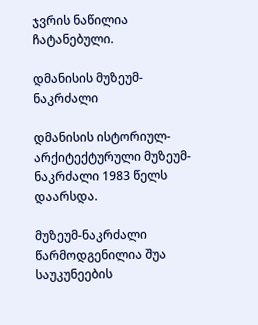ჯვრის ნაწილია ჩატანებული.

დმანისის მუზეუმ-ნაკრძალი

დმანისის ისტორიულ-არქიტექტურული მუზეუმ-ნაკრძალი 1983 წელს დაარსდა.

მუზეუმ-ნაკრძალი წარმოდგენილია შუა საუკუნეების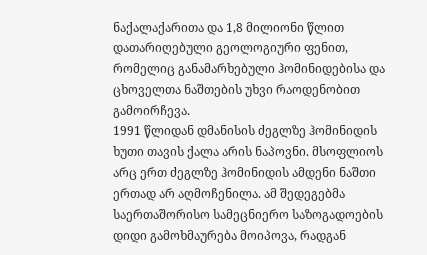ნაქალაქარითა და 1,8 მილიონი წლით დათარიღებული გეოლოგიური ფენით, რომელიც განამარხებული ჰომინიდებისა და ცხოველთა ნაშთების უხვი რაოდენობით გამოირჩევა.
1991 წლიდან დმანისის ძეგლზე ჰომინიდის ხუთი თავის ქალა არის ნაპოვნი. მსოფლიოს არც ერთ ძეგლზე ჰომინიდის ამდენი ნაშთი ერთად არ აღმოჩენილა. ამ შედეგებმა საერთაშორისო სამეცნიერო საზოგადოების დიდი გამოხმაურება მოიპოვა, რადგან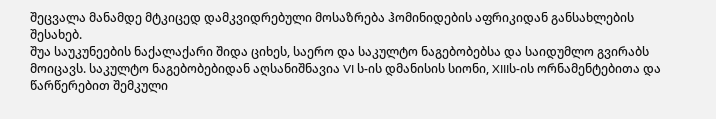შეცვალა მანამდე მტკიცედ დამკვიდრებული მოსაზრება ჰომინიდების აფრიკიდან განსახლების შესახებ.
შუა საუკუნეების ნაქალაქარი შიდა ციხეს, საერო და საკულტო ნაგებობებსა და საიდუმლო გვირაბს მოიცავს. საკულტო ნაგებობებიდან აღსანიშნავია VI ს-ის დმანისის სიონი, XIIIს-ის ორნამენტებითა და წარწერებით შემკული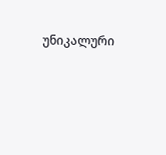უნიკალური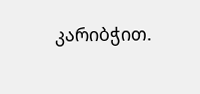კარიბჭით.